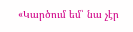«Կարծում եմ՝ նա չէր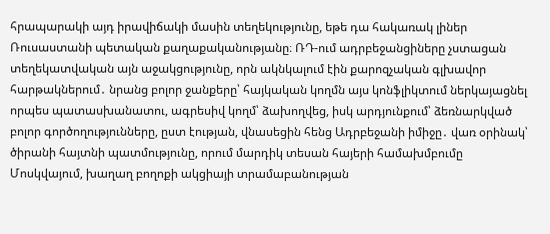հրապարակի այդ իրավիճակի մասին տեղեկությունը, եթե դա հակառակ լիներ Ռուսաստանի պետական քաղաքականությանը։ ՌԴ-ում ադրբեջանցիները չստացան տեղեկատվական այն աջակցությունը, որն ակնկալում էին քարոզչական գլխավոր հարթակներում․ նրանց բոլոր ջանքերը՝ հայկական կողմն այս կոնֆլիկտում ներկայացնել որպես պատասխանատու, ագրեսիվ կողմ՝ ձախողվեց, իսկ արդյունքում՝ ձեռնարկված բոլոր գործողությունները, ըստ էության, վնասեցին հենց Ադրբեջանի իմիջը․ վառ օրինակ՝ ծիրանի հայտնի պատմությունը, որում մարդիկ տեսան հայերի համախմբումը Մոսկվայում, խաղաղ բողոքի ակցիայի տրամաբանության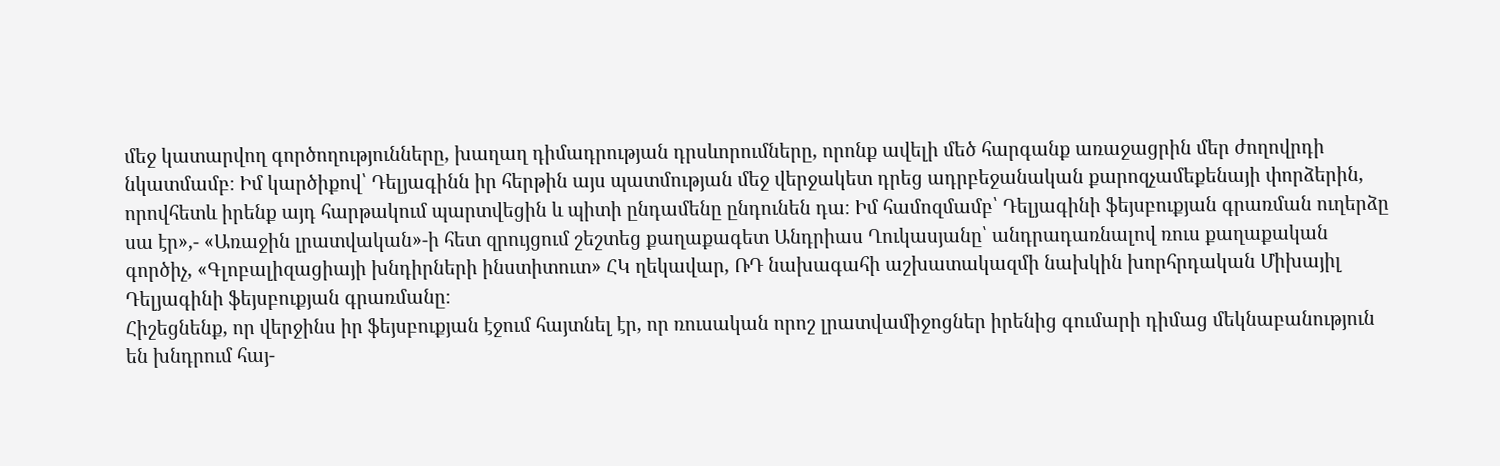մեջ կատարվող գործողությունները, խաղաղ դիմադրության դրսևորումները, որոնք ավելի մեծ հարգանք առաջացրին մեր ժողովրդի նկատմամբ։ Իմ կարծիքով՝ Դելյագինն իր հերթին այս պատմության մեջ վերջակետ դրեց ադրբեջանական քարոզչամեքենայի փորձերին, որովհետև իրենք այդ հարթակում պարտվեցին և պիտի ընդամենը ընդունեն դա։ Իմ համոզմամբ՝ Դելյագինի ֆեյսբուքյան գրառման ուղերձը սա էր»,- «Առաջին լրատվական»-ի հետ զրույցում շեշտեց քաղաքագետ Անդրիաս Ղուկասյանը՝ անդրադառնալով ռուս քաղաքական գործիչ, «Գլոբալիզացիայի խնդիրների ինստիտուտ» ՀԿ ղեկավար, ՌԴ նախագահի աշխատակազմի նախկին խորհրդական Միխայիլ Դելյագինի ֆեյսբուքյան գրառմանը։
Հիշեցնենք, որ վերջինս իր ֆեյսբուքյան էջում հայտնել էր, որ ռուսական որոշ լրատվամիջոցներ իրենից գումարի դիմաց մեկնաբանություն են խնդրում հայ-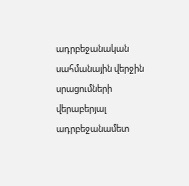ադրբեջանական սահմանային վերջին սրացումների վերաբերյալ ադրբեջանամետ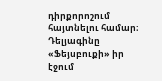դիրքորոշում հայտնելու համար։
Դելյագինը «Ֆեյսբուքի» իր էջում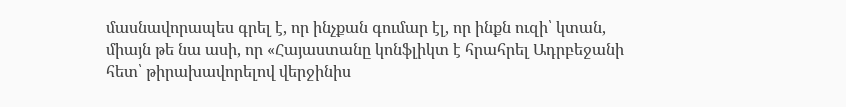մասնավորապես գրել է, որ ինչքան գումար էլ, որ ինքն ուզի՝ կտան, միայն թե նա ասի, որ «Հայաստանը կոնֆլիկտ է հրահրել Ադրբեջանի հետ՝ թիրախավորելով վերջինիս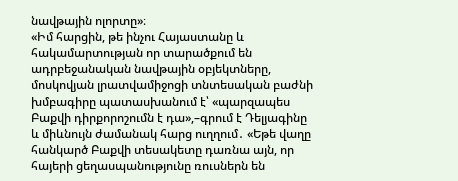նավթային ոլորտը»։
«Իմ հարցին, թե ինչու Հայաստանը և հակամարտության որ տարածքում են ադրբեջանական նավթային օբյեկտները, մոսկովյան լրատվամիջոցի տնտեսական բաժնի խմբագիրը պատասխանում է՝ «պարզապես Բաքվի դիրքորոշումն է դա»,–գրում է Դելյագինը և միևնույն ժամանակ հարց ուղղում․ «Եթե վաղը հանկարծ Բաքվի տեսակետը դառնա այն, որ հայերի ցեղասպանությունը ռուսներն են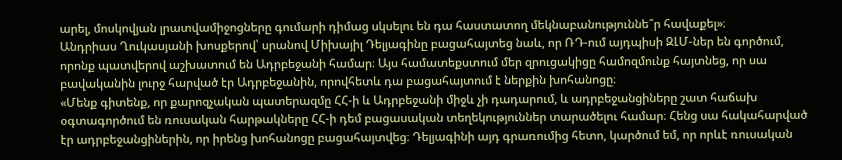արել, մոսկովյան լրատվամիջոցները գումարի դիմաց սկսելու են դա հաստատող մեկնաբանություննե՞ր հավաքել»։
Անդրիաս Ղուկասյանի խոսքերով՝ սրանով Միխայիլ Դելյագինը բացահայտեց նաև, որ ՌԴ-ում այդպիսի ԶԼՄ-ներ են գործում, որոնք պատվերով աշխատում են Ադրբեջանի համար։ Այս համատեքստում մեր զրուցակիցը համոզմունք հայտնեց, որ սա բավականին լուրջ հարված էր Ադրբեջանին, որովհետև դա բացահայտում է ներքին խոհանոցը։
«Մենք գիտենք, որ քարոզչական պատերազմը ՀՀ-ի և Ադրբեջանի միջև չի դադարում, և ադրբեջանցիները շատ հաճախ օգտագործում են ռուսական հարթակները ՀՀ-ի դեմ բացասական տեղեկություններ տարածելու համար։ Հենց սա հակահարված էր ադրբեջանցիներին, որ իրենց խոհանոցը բացահայտվեց։ Դելյագինի այդ գրառումից հետո, կարծում եմ, որ որևէ ռուսական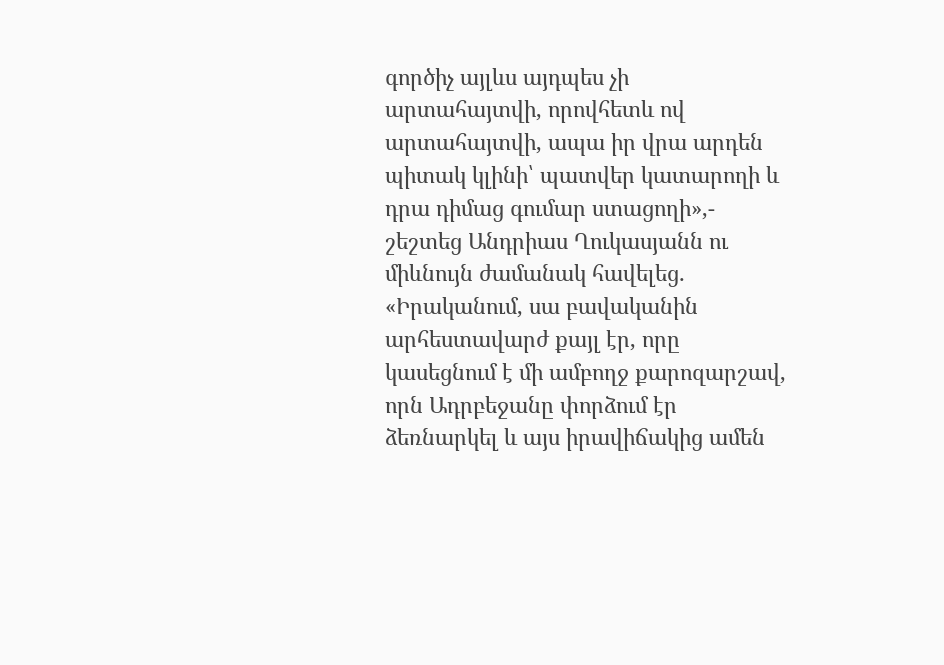գործիչ այլևս այդպես չի արտահայտվի, որովհետև ով արտահայտվի, ապա իր վրա արդեն պիտակ կլինի՝ պատվեր կատարողի և դրա դիմաց գումար ստացողի»,- շեշտեց Անդրիաս Ղուկասյանն ու միևնույն ժամանակ հավելեց․
«Իրականում, սա բավականին արհեստավարժ քայլ էր, որը կասեցնում է մի ամբողջ քարոզարշավ, որն Ադրբեջանը փորձում էր ձեռնարկել և այս իրավիճակից ամեն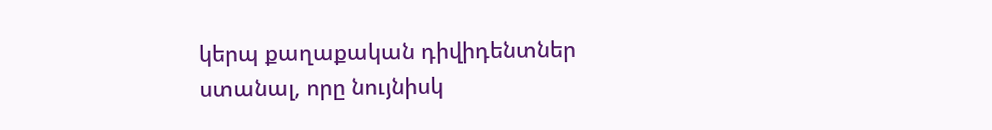կերպ քաղաքական դիվիդենտներ ստանալ, որը նույնիսկ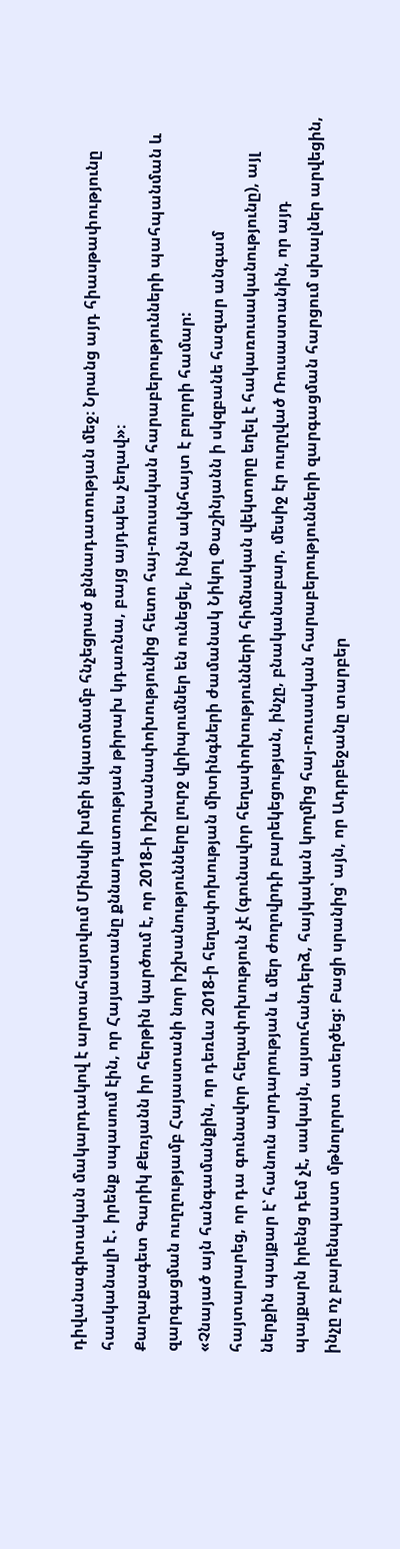դիվանագիտական մակարդակով է արտահայտվում Մինսկի խմբի նկատմամբ հնչեցրած քննադատության մեջ։ Նրանց այդ հիասթափությունը հասկանալի է․ իրենք սպասում էին, որ Հայաստանը քննադատության թիրախ կդառնա, բայց այդպես չեղավ»։
Քաղաքագետ Գարիկ Քեռյանն իր հերթին կարծում է, որ 2018-ի իշխանափոխությունից հետո հայ-ռուսական հարաբերությունների պահպանման և զարգացման ուղղությամբ Հայաստանի նոր իշխանությունները լուրջ վրիպումներ են ունեցել, ինչն ակնհայտ է բոլորի համար:
«Չնայած այն հանգամանքին, որ դեռևս 2018-ի հեղափոխության միտինգների ժամանակ Նիկոլ Փաշինյանն ի սկզբանե հազար անգամ հայտարարեց, որ դա գունավոր հեղափոխություն չէ (գունավոր հեղափոխությունների հիմնական վեկտորը եղել է հակառուսականությունը), այլ ներքին պայքար է՝ հանուն արդարության և մեր ժողովրդի բարեկեցության, ինչը, բնականաբար, մեսիջ էր ուղղված Ռուսաստանին, որ այդ պայքարն իրենց դեմ չէ, սակայն, այսուհանդերձ, հայկական կողմից հայ-ռուսական հարաբերությունների զարգացման հարցում սխալներ արվեցին, ինչը ոչ բարենպաստ մթնոլորտ ստեղծեց: Բացի սրանից՝ այն, որ Ադրբեջանը տարբեր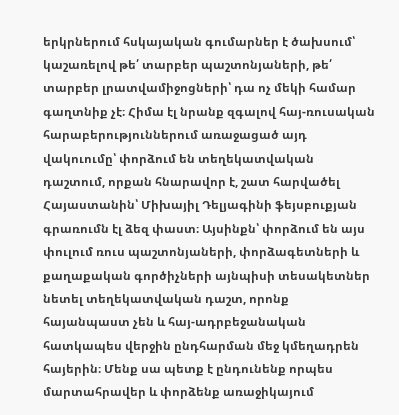երկրներում հսկայական գումարներ է ծախսում՝ կաշառելով թե՛ տարբեր պաշտոնյաների, թե՛ տարբեր լրատվամիջոցների՝ դա ոչ մեկի համար գաղտնիք չէ։ Հիմա էլ նրանք զգալով հայ-ռուսական հարաբերություններում առաջացած այդ վակուումը՝ փորձում են տեղեկատվական դաշտում, որքան հնարավոր է, շատ հարվածել Հայաստանին՝ Միխայիլ Դելյագինի ֆեյսբուքյան գրառումն էլ ձեզ փաստ։ Այսինքն՝ փորձում են այս փուլում ռուս պաշտոնյաների, փորձագետների և քաղաքական գործիչների այնպիսի տեսակետներ նետել տեղեկատվական դաշտ, որոնք հայանպաստ չեն և հայ-ադրբեջանական հատկապես վերջին ընդհարման մեջ կմեղադրեն հայերին։ Մենք սա պետք է ընդունենք որպես մարտահրավեր և փորձենք առաջիկայում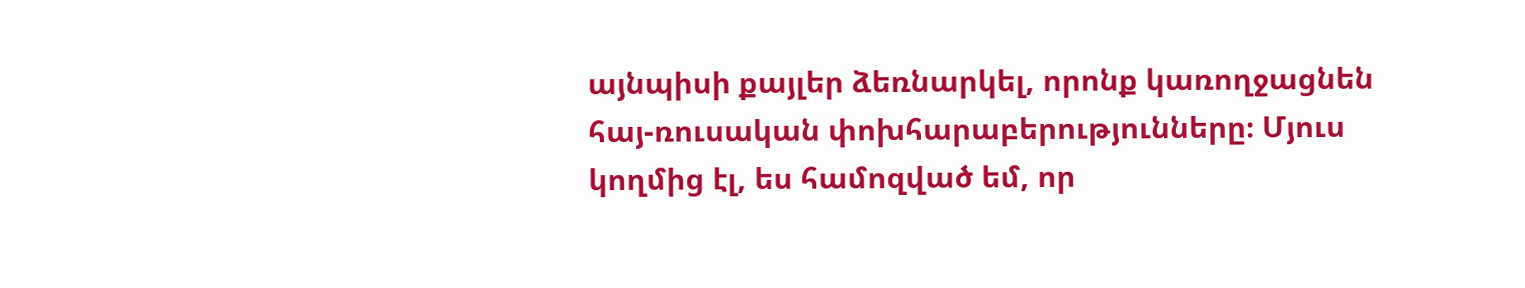այնպիսի քայլեր ձեռնարկել, որոնք կառողջացնեն հայ-ռուսական փոխհարաբերությունները։ Մյուս կողմից էլ, ես համոզված եմ, որ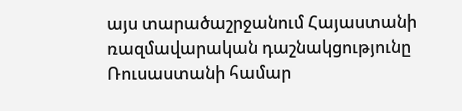այս տարածաշրջանում Հայաստանի ռազմավարական դաշնակցությունը Ռուսաստանի համար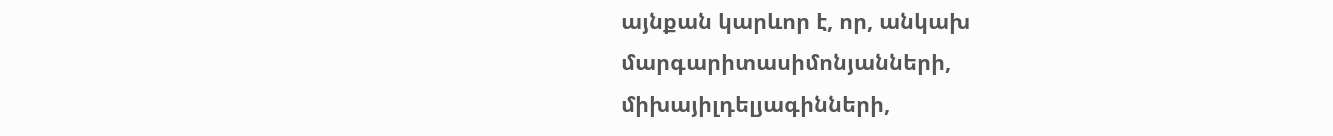այնքան կարևոր է, որ, անկախ մարգարիտասիմոնյանների, միխայիլդելյագինների,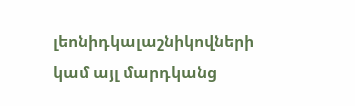լեոնիդկալաշնիկովների կամ այլ մարդկանց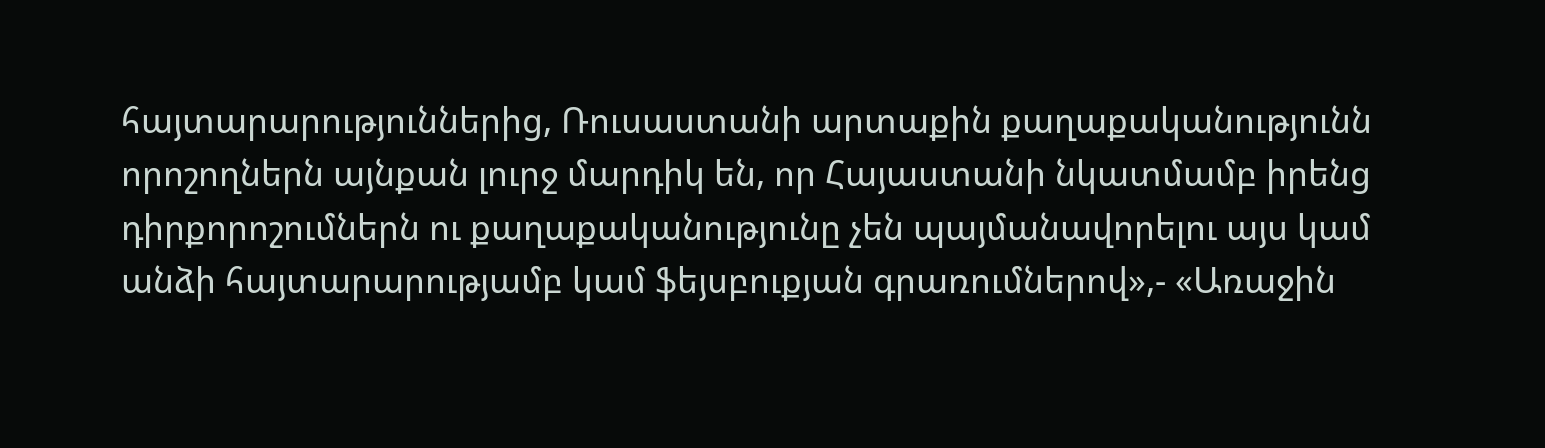հայտարարություններից, Ռուսաստանի արտաքին քաղաքականությունն որոշողներն այնքան լուրջ մարդիկ են, որ Հայաստանի նկատմամբ իրենց դիրքորոշումներն ու քաղաքականությունը չեն պայմանավորելու այս կամ անձի հայտարարությամբ կամ ֆեյսբուքյան գրառումներով»,- «Առաջին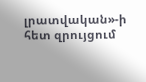լրատվական»-ի հետ զրույցում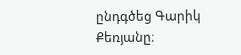ընդգծեց Գարիկ Քեռյանը։